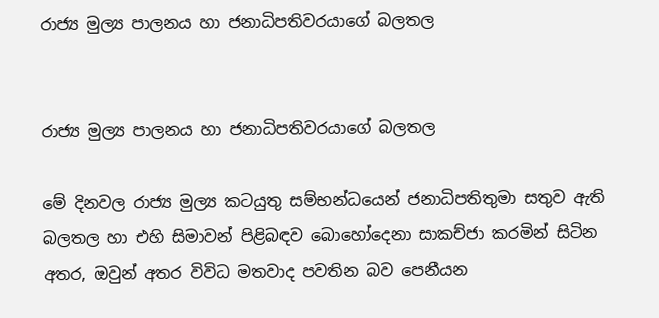රාජ්‍ය මුල්‍ය පාලනය හා ජනාධිපතිවරයාගේ බලතල


රාජ්‍ය මුල්‍ය පාලනය හා ජනාධිපතිවරයාගේ බලතල

මේ දිනවල රාජ්‍ය මුල්‍ය කටයුතු සම්භන්ධයෙන් ජනාධිපතිතුමා සතුව ඇති බලතල හා එහි සිමාවන් පිළිබඳව බොහෝදෙනා සාකච්ජා කරමින් සිටින අතර, ඔවුන් අතර විවිධ මතවාද පවතින බව පෙනීයන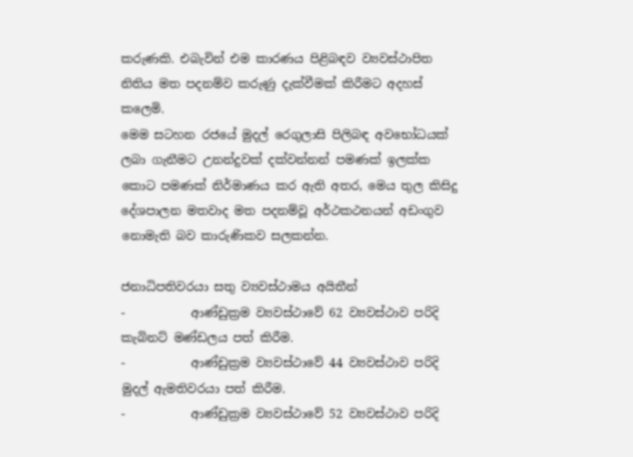කරුණකි. එබැවින් එම කාරණය පිළිබඳව ව්‍යවස්ථාපිත නිතිය මත පදනම්ව කරුණු දැක්වීමක් කිරීමට අදහස් කලෙමි.
මෙම සටහන රජයේ මුදල් රෙගුලාසි පිලිබඳ අවභෝධයක් ලබා ගැනීමට උනන්දුවක් දක්වන්නන් පමණක් ඉලක්ක කොට පමණක් නිර්මාණය කර ඇති අතර, මෙය තුල කිසිදු දේශපාලන මතවාද මත පදනම්වූ අර්ථකථනයන් අඩංගුව නොමැති බව කාරුණිකව සලකන්න.

ජනාධිපතිවරයා සතු ව්‍යවස්ථාමය අයිතීන්
-           ආණ්ඩුක්‍රම ව්‍යවස්ථාවේ 62 ව්‍යවස්ථාව පරිදි කැබිනට් මණ්ඩලය පත් කිරීම.
-           ආණ්ඩුක්‍රම ව්‍යවස්ථාවේ 44 ව්‍යවස්ථාව පරිදි මුදල් ඇමතිවරයා පත් කිරීම.
-           ආණ්ඩුක්‍රම ව්‍යවස්ථාවේ 52 ව්‍යවස්ථාව පරිදි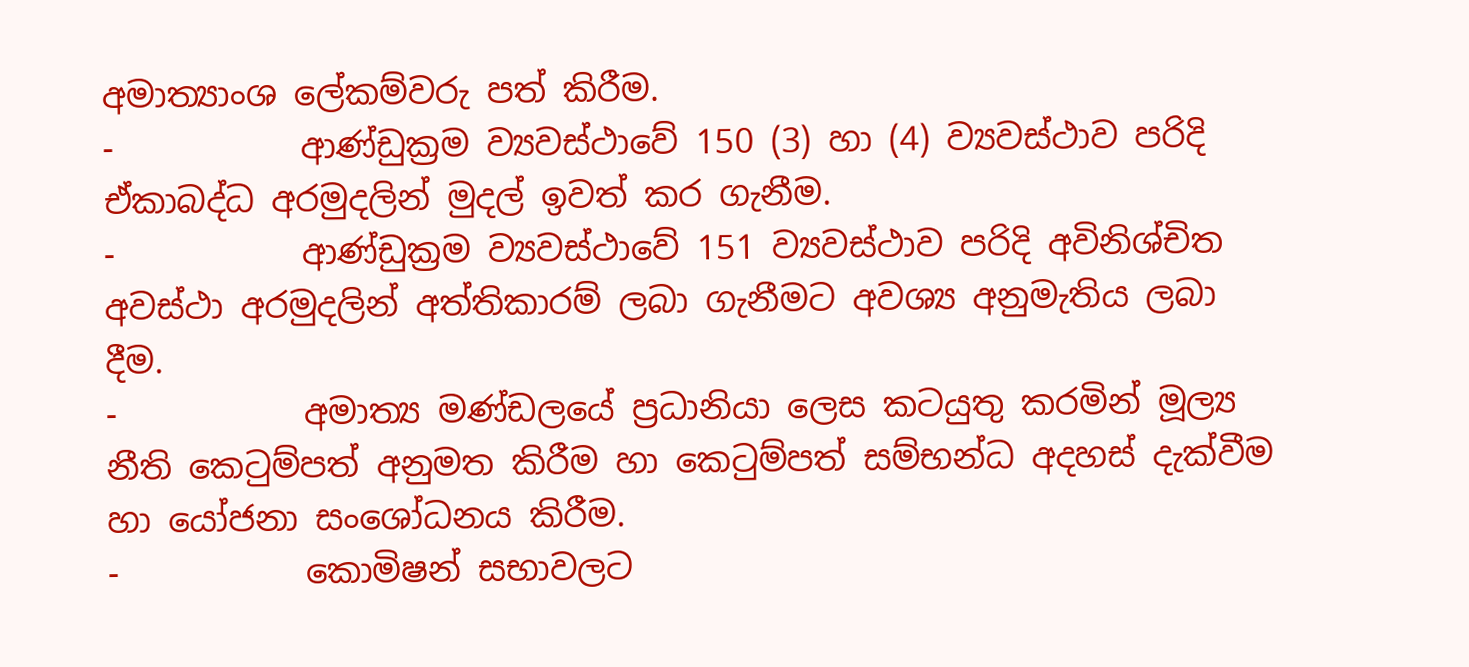අමාත්‍යාංශ ලේකම්වරු පත් කිරීම.
-           ආණ්ඩුක්‍රම ව්‍යවස්ථාවේ 150 (3) හා (4) ව්‍යවස්ථාව පරිදි ඒකාබද්ධ අරමුදලින් මුදල් ඉවත් කර ගැනීම.
-           ආණ්ඩුක්‍රම ව්‍යවස්ථාවේ 151 ව්‍යවස්ථාව පරිදි අවිනිශ්චිත අවස්ථා අරමුදලින් අත්තිකාරම් ලබා ගැනීමට අවශ්‍ය අනුමැතිය ලබා දීම.
-           අමාත්‍ය මණ්ඩලයේ ප්‍රධානියා ලෙස කටයුතු කරමින් මූල්‍ය නීති කෙටුම්පත් අනුමත කිරීම හා කෙටුම්පත් සම්භන්ධ අදහස් දැක්වීම හා යෝජනා සංශෝධනය කිරීම.
-           කොමිෂන් සභාවලට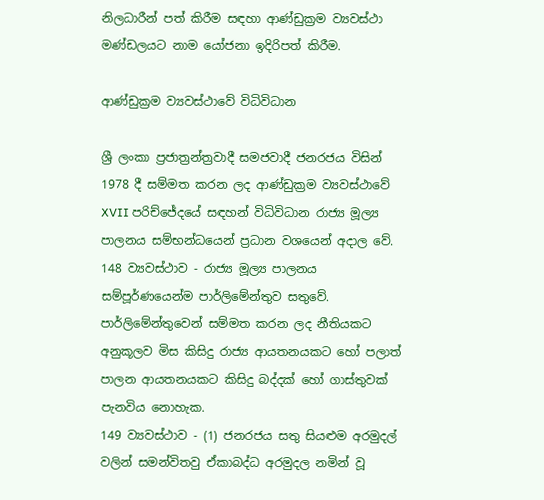නිලධාරීන් පත් කිරීම සඳහා ආණ්ඩුක්‍රම ව්‍යවස්ථා මණ්ඩලයට නාම යෝජනා ඉදිරිපත් කිරීම.

ආණ්ඩුක්‍රම ව්‍යවස්ථාවේ විධිවිධාන

ශ්‍රී ලංකා ප්‍රජාත්‍රන්ත්‍රවාදී සමජවාදී ජනරජය විසින් 1978 දී සම්මත කරන ලද ආණ්ඩුක්‍රම ව්‍යවස්ථාවේ  XVII පරිච්ජේදයේ සඳහන් විධිවිධාන රාජ්‍ය මූල්‍ය පාලනය සම්භන්ධයෙන් ප්‍රධාන වශයෙන් අදාල වේ.
148 ව්‍යවස්ථාව - රාජ්‍ය මූල්‍ය පාලනය සම්පූර්ණයෙන්ම පාර්ලිමේන්තුව සතුවේ.  පාර්ලිමේන්තුවෙන් සම්මත කරන ලද නීතියකට අනුකූලව මිස කිසිදු රාජ්‍ය ආයතනයකට හෝ පලාත් පාලන ආයතනයකට කිසිදු බද්දක් හෝ ගාස්තුවක් පැනවිය නොහැක.
149 ව්‍යවස්ථාව - (1) ජනරජය සතු සියළුම අරමුදල් වලින් සමන්විතවු ඒකාබද්ධ අරමුදල නමින් වූ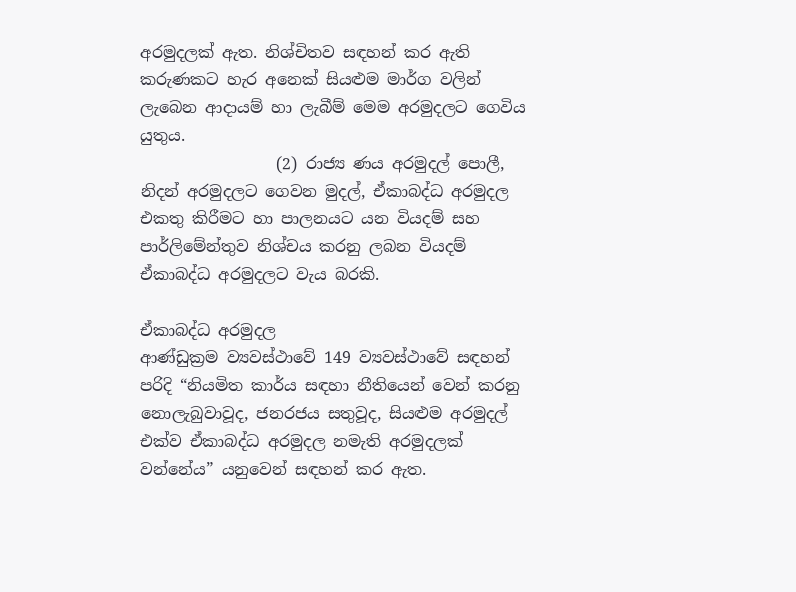අරමුදලක් ඇත. නිශ්චිතව සඳහන් කර ඇති කරුණකට හැර අනෙක් සියළුම මාර්ග වලින් ලැබෙන ආදායම් හා ලැබීම් මෙම අරමුදලට ගෙවිය යුතුය.
                 (2) රාජ්‍ය ණය අරමුදල් පොලී, නිදන් අරමුදලට ගෙවන මුදල්, ඒකාබද්ධ අරමුදල එකතු කිරීමට හා පාලනයට යන වියදම් සහ පාර්ලිමේන්තුව නිශ්චය කරනු ලබන වියදම් ඒකාබද්ධ අරමුදලට වැය බරකි.

ඒකාබද්ධ අරමුදල
ආණ්ඩුක්‍රම ව්‍යවස්ථාවේ 149 ව්‍යවස්ථාවේ සඳහන් පරිදි “නියමිත කාර්ය සඳහා නීතියෙන් වෙන් කරනු නොලැබුවාවූද, ජනරජය සතුවූද, සියළුම අරමුදල් එක්ව ඒකාබද්ධ අරමුදල නමැති අරමුදලක් වන්නේය” යනුවෙන් සඳහන් කර ඇත.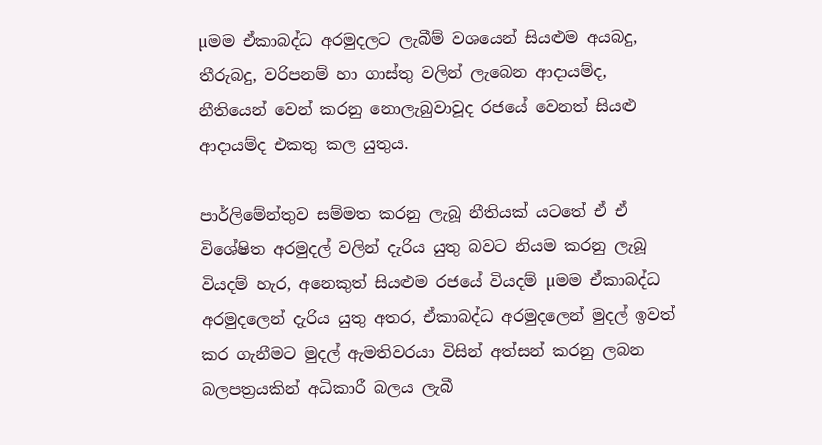µමම ඒකාබද්ධ අරමුදලට ලැබීම් වශයෙන් සියළුම අයබදු, තීරුබදු, වරිපනම් හා ගාස්තු වලින් ලැබෙන ආදායම්ද, නීතියෙන් වෙන් කරනු නොලැබුවාවූද රජයේ වෙනත් සියළු ආදායම්ද එකතු කල යුතුය.

පාර්ලිමේන්තුව සම්මත කරනු ලැබූ නීතියක් යටතේ ඒ ඒ විශේෂිත අරමුදල් වලින් දැරිය යුතු බවට නියම කරනු ලැබූ වියදම් හැර, අනෙකුත් සියළුම රජයේ වියදම් µමම ඒකාබද්ධ අරමුදලෙන් දැරිය යුතු අතර, ඒකාබද්ධ අරමුදලෙන් මුදල් ඉවත් කර ගැනීමට මුදල් ඇමතිවරයා විසින් අත්සන් කරනු ලබන බලපත්‍රයකින් අධිකාරී බලය ලැබී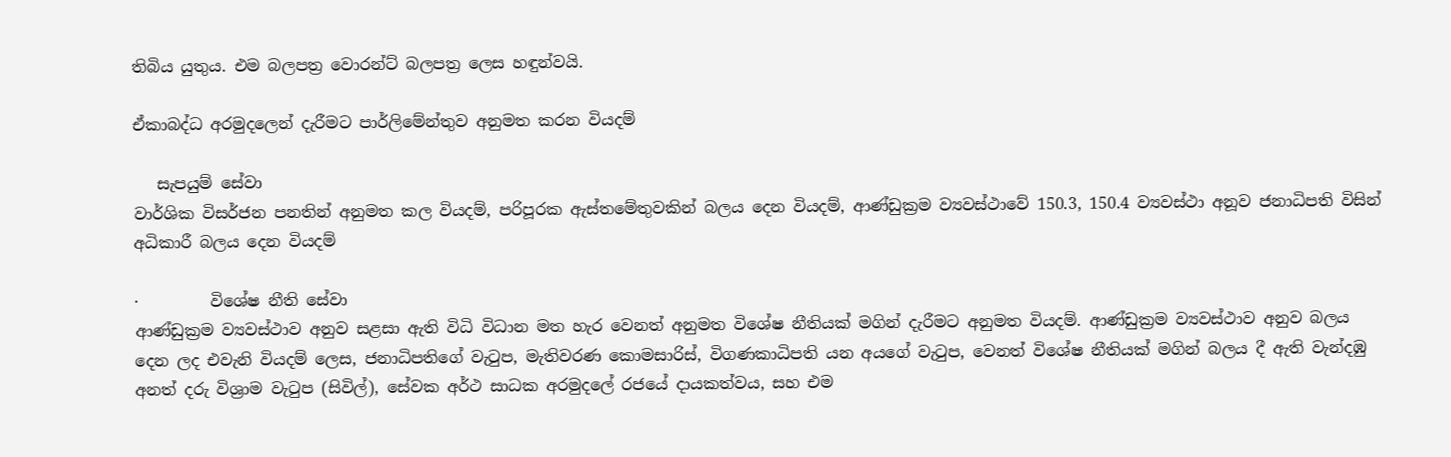තිබිය යුතුය. එම බලපත්‍ර වොරන්ට් බලපත්‍ර ලෙස හඳුන්වයි.

ඒකාබද්ධ අරමුදලෙන් දැරීමට පාර්ලිමේන්තුව අනුමත කරන වියදම්

   සැපයුම් සේවා
වාර්ශික විසර්ජන පනතින් අනුමත කල වියදම්, පරිපූරක ඇස්තමේතුවකින් බලය දෙන වියදම්, ආණ්ඩුක්‍රම ව්‍යවස්ථාවේ 150.3, 150.4 ව්‍යවස්ථා අනූව ජනාධිපති විසින් අධිකාරී බලය දෙන වියදම්

·         විශේෂ නීති සේවා
ආණ්ඩුක්‍රම ව්‍යවස්ථාව අනුව සළසා ඇති විධි විධාන මත හැර වෙනත් අනුමත විශේෂ නීතියක් මගින් දැරීමට අනුමත වියදම්. ආණ්ඩුක්‍රම ව්‍යවස්ථාව අනුව බලය දෙන ලද එවැනි වියදම් ලෙස, ජනාධිපතිගේ වැටුප, මැතිවරණ කොමසාරිස්, විගණකාධිපති යන අයගේ වැටුප, වෙනත් විශේෂ නීතියක් මගින් බලය දී ඇති වැන්දඹු අනත් දරු විශ්‍රාම වැටුප (සිවිල්), සේවක අර්ථ සාධක අරමුදලේ රජයේ දායකත්වය, සහ එම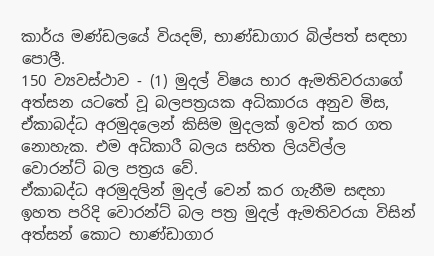කාර්ය මණ්ඩලයේ වියදම්, භාණ්ඩාගාර බිල්පත් සඳහා පොලී.
150 ව්‍යවස්ථාව - (1) මුදල් විෂය භාර ඇමතිවරයාගේ අත්සන යටතේ වූ බලපත්‍රයක අධිකාරය අනුව මිස, ඒකාබද්ධ අරමුදලෙන් කිසිම මුදලක් ඉවත් කර ගත නොහැක. එම අධිකාරී බලය සහිත ලියවිල්ල වොරන්ට් බල පත්‍රය වේ.
ඒකාබද්ධ අරමුදලින් මුදල් වෙන් කර ගැනීම සඳහා ඉහත පරිදි වොරන්ට් බල පත්‍ර මුදල් ඇමතිවරයා විසින් අත්සන් කොට භාණ්ඩාගාර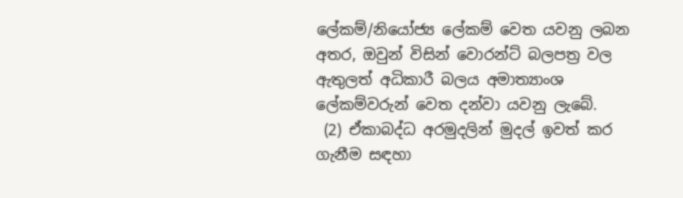ලේකම්/නියෝජ්‍ය ලේකම් වෙත යවනු ලබන අතර, ඔවුන් විසින් වොරන්ට් බලපත්‍ර වල ඇතුලත් අධිකාරී බලය අමාත්‍යාංශ ලේකම්වරුන් වෙත දන්වා යවනු ලැබේ.
 (2) ඒකාබද්ධ අරමුදලින් මුදල් ඉවත් කර ගැනීම සඳහා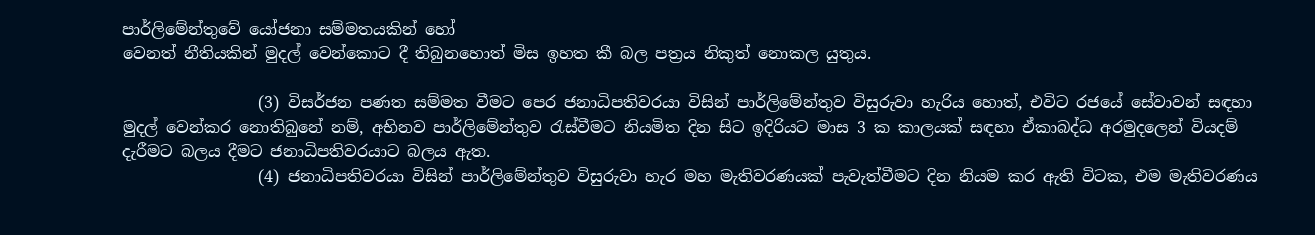පාර්ලිමේන්තුවේ යෝජනා සම්මතයකින් හෝ
වෙනත් නීතියකින් මුදල් වෙන්කොට දී තිබුනහොත් මිස ඉහත කී බල පත්‍රය නිකුත් නොකල යුතුය.

                 (3) විසර්ජන පණත සම්මත වීමට පෙර ජනාධිපතිවරයා විසින් පාර්ලිමේන්තුව විසුරුවා හැරිය හොත්, එවිට රජයේ සේවාවන් සඳහා මුදල් වෙන්කර නොතිබුනේ නම්, අභිනව පාර්ලිමේන්තුව රැස්වීමට නියමිත දින සිට ඉදිරියට මාස 3 ක කාලයක් සඳහා ඒකාබද්ධ අරමුදලෙන් වියදම් දැරීමට බලය දීමට ජනාධිපතිවරයාට බලය ඇත.
                 (4) ජනාධිපතිවරයා විසින් පාර්ලිමේන්තුව විසුරුවා හැර මහ මැතිවරණයක් පැවැත්වීමට දින නියම කර ඇති විටක, එම මැතිවරණය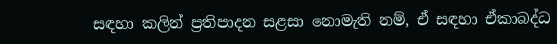සඳහා කලින් ප්‍රතිපාදන සළසා නොමැති නම්, ඒ සඳහා ඒකාබද්ධ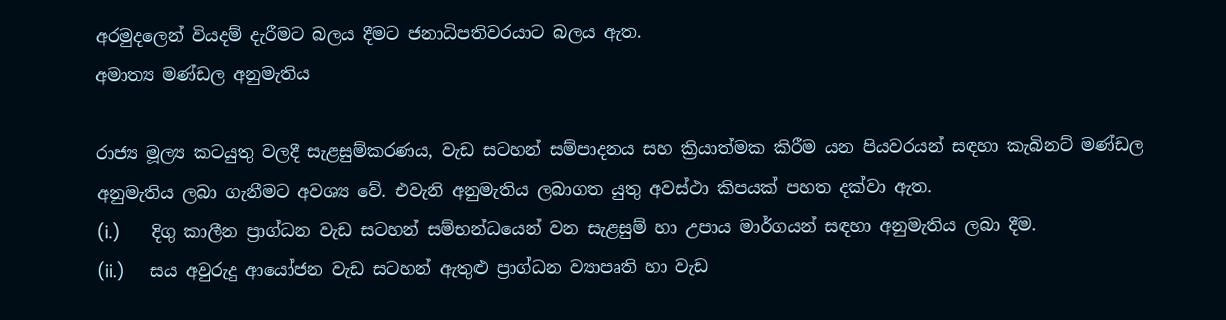අරමුදලෙන් වියදම් දැරීමට බලය දීමට ජනාධිපතිවරයාට බලය ඇත.
අමාත්‍ය මණ්ඩල අනුමැතිය

රාජ්‍ය මූල්‍ය කටයුතු වලදී සැළසුම්කරණය, වැඩ සටහන් සම්පාදනය සහ ක්‍රියාත්මක කිරීම යන පියවරයන් සඳහා කැබිනට් මණ්ඩල අනුමැතිය ලබා ගැනීමට අවශ්‍ය වේ. එවැනි අනුමැතිය ලබාගත යුතු අවස්ථා කිපයක් පහත දක්වා ඇත.
(i.)      දිගු කාලීන ප්‍රාග්ධන වැඩ සටහන් සම්භන්ධයෙන් වන සැළසුම් හා උපාය මාර්ගයන් සඳහා අනුමැතිය ලබා දීම.
(ii.)     සය අවුරුදු ආයෝජන වැඩ සටහන් ඇතුළු ප්‍රාග්ධන ව්‍යාපෘති හා වැඩ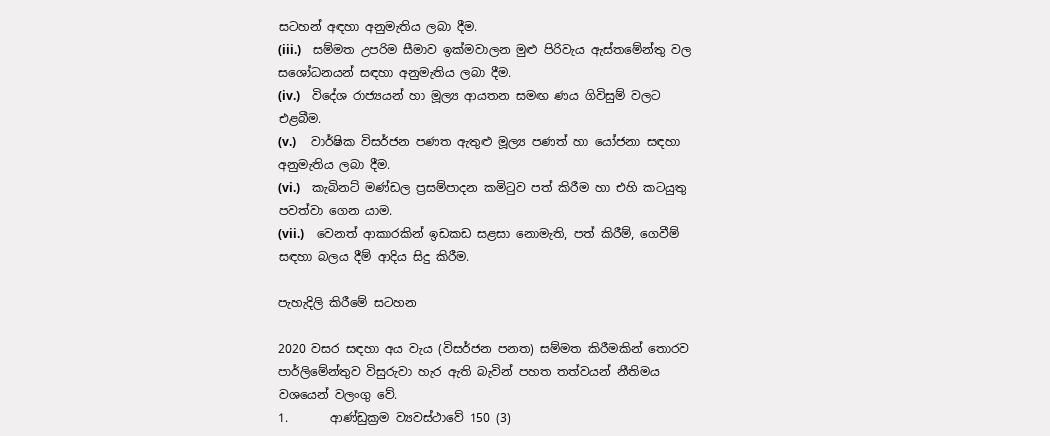සටහන් අඳහා අනුමැතිය ලබා දීම.
(iii.)    සම්මත උපරිම සීමාව ඉක්මවාලන මුළු පිරිවැය ඇස්තමේන්තු වල සශෝධනයන් සඳහා අනුමැතිය ලබා දීම.
(iv.)    විදේශ රාජ්‍යයන් හා මූල්‍ය ආයතන සමඟ ණය ගිවිසුම් වලට එළබීම.
(v.)     වාර්ෂික විසර්ජන පණත ඇතුළු මූල්‍ය පණත් හා යෝජනා සඳහා අනුමැතිය ලබා දීම.
(vi.)    කැබිනට් මණ්ඩල ප්‍රසම්පාදන කමිටුව පත් කිරීම හා එහි කටයුතු පවත්වා ගෙන යාම.
(vii.)    වෙනත් ආකාරකින් ඉඩකඩ සළසා නොමැති, පත් කිරීම්, ගෙවීම් සඳහා බලය දීම් ආදිය සිදු කිරීම.

පැහැදිලි කිරීමේ සටහන

2020 වසර සඳහා අය වැය (විසර්ජන පනත) සම්මත කිරීමකින් තොරව පාර්ලිමේන්තුව විසුරුවා හැර ඇති බැවින් පහත තත්වයන් නීතිමය වශයෙන් වලංගු වේ.
1.       ආණ්ඩුක්‍රම ව්‍යවස්ථාවේ 150 (3)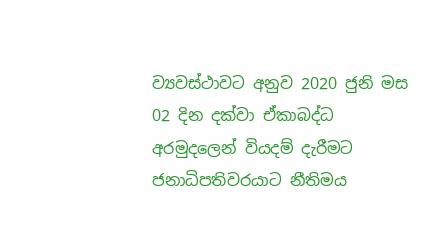ව්‍යවස්ථාවට අනුව 2020 ජුනි මස 02 දින දක්වා ඒකාබද්ධ අරමුදලෙන් වියදම් දැරීමට ජනාධිපතිවරයාට නීතිමය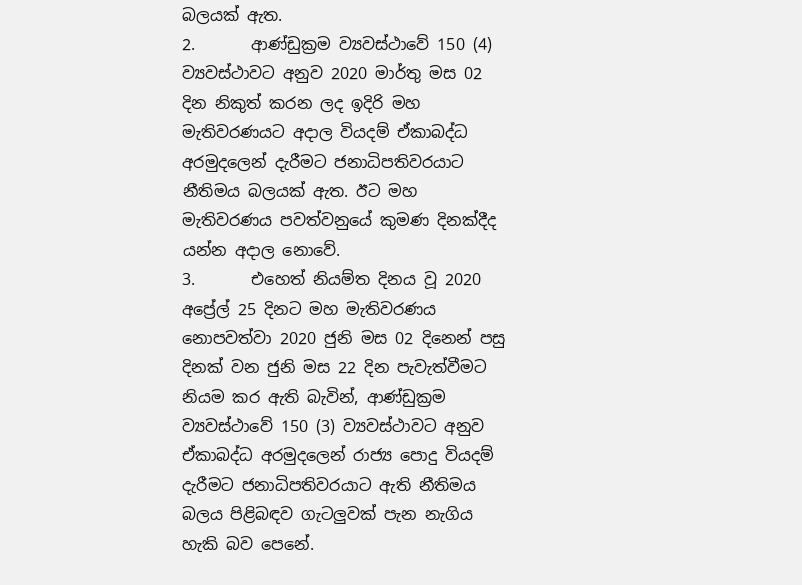බලයක් ඇත.
2.       ආණ්ඩුක්‍රම ව්‍යවස්ථාවේ 150 (4) ව්‍යවස්ථාවට අනුව 2020 මාර්තු මස 02 දින නිකුත් කරන ලද ඉදිරි මහ මැතිවරණයට අදාල වියදම් ඒකාබද්ධ අරමුදලෙන් දැරීමට ජනාධිපතිවරයාට නීතිමය බලයක් ඇත. ඊට මහ මැතිවරණය පවත්වනුයේ කුමණ දිනක්දීද යන්න අදාල නොවේ.
3.       එහෙත් නියම්ත දිනය වූ 2020 අප්‍රේල් 25 දිනට මහ මැතිවරණය නොපවත්වා 2020 ජුනි මස 02 දිනෙන් පසු දිනක් වන ජුනි මස 22 දින පැවැත්වීමට නියම කර ඇති බැවින්, ආණ්ඩුක්‍රම ව්‍යවස්ථාවේ 150 (3) ව්‍යවස්ථාවට අනුව ඒකාබද්ධ අරමුදලෙන් රාජ්‍ය පොදු වියදම් දැරීමට ජනාධිපතිවරයාට ඇති නීතිමය බලය පිළිබඳව ගැටලුවක් පැන නැගිය හැකි බව පෙනේ.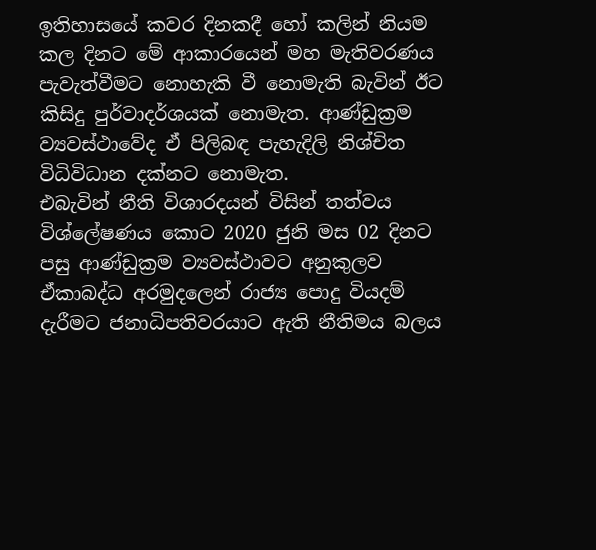ඉතිහාසයේ කවර දිනකදී හෝ කලින් නියම කල දිනට මේ ආකාරයෙන් මහ මැතිවරණය පැවැත්වීමට නොහැකි වී නොමැති බැවින් ඊට කිසිදු පුර්වාදර්ශයක් නොමැත. ආණ්ඩුක්‍රම ව්‍යවස්ථාවේද ඒ පිලිබඳ පැහැදිලි නිශ්චිත විධිවිධාන දක්නට නොමැත.
එබැවින් නීති විශාරදයන් විසින් තත්වය විශ්ලේෂණය කොට 2020 ජුනි මස 02 දිනට පසු ආණ්ඩුක්‍රම ව්‍යවස්ථාවට අනුකුලව ඒකාබද්ධ අරමුදලෙන් රාජ්‍ය පොදු වියදම් දැරීමට ජනාධිපතිවරයාට ඇති නීතිමය බලය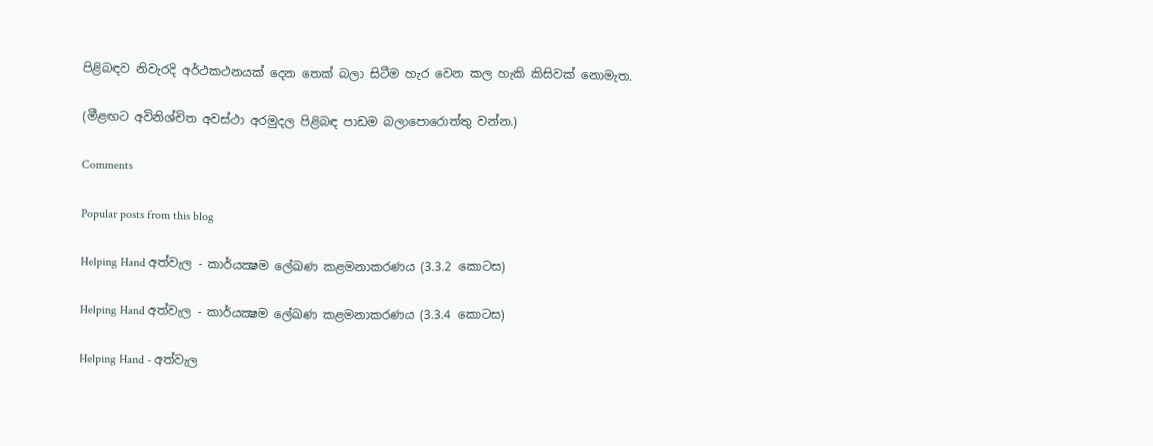පිළිබඳව නිවැරදි අර්ථකථනයක් දෙන තෙක් බලා සිටීම හැර වෙන කල හැකි කිසිවක් නොමැත.

(මීළඟට අවිනිශ්චිත අවස්ථා අරමුදල පිළිබඳ පාඩම බලාපොරොත්තු වන්න.)

Comments

Popular posts from this blog

Helping Hand අත්වැල - කාර්යක්‍ෂම ලේඛණ කළමනාකරණය (3.3.2 කොටස)

Helping Hand අත්වැල - කාර්යක්‍ෂම ලේඛණ කළමනාකරණය (3.3.4 කොටස)

Helping Hand - අත්වැල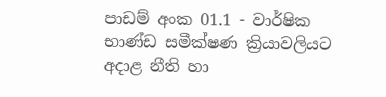පාඩම් අංක 01.1 - වාර්ෂික භාණ්ඩ සමීක්ෂණ ක්‍රියාවලියට අදාළ නීති හා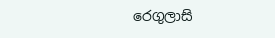රෙගුලාසි